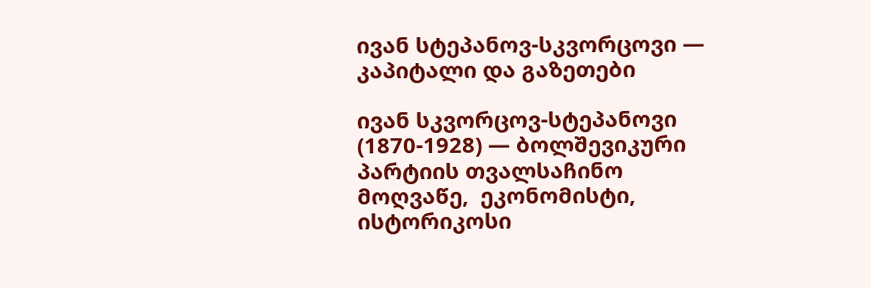ივან სტეპანოვ-სკვორცოვი — კაპიტალი და გაზეთები

ივან სკვორცოვ-სტეპანოვი (1870-1928) — ბოლშევიკური პარტიის თვალსაჩინო მოღვაწე,  ეკონომისტი, ისტორიკოსი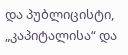და პუბლიცისტი, „კაპიტალისა“ და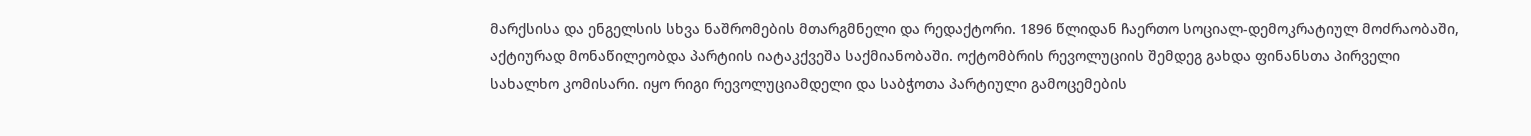მარქსისა და ენგელსის სხვა ნაშრომების მთარგმნელი და რედაქტორი. 1896 წლიდან ჩაერთო სოციალ-დემოკრატიულ მოძრაობაში, აქტიურად მონაწილეობდა პარტიის იატაკქვეშა საქმიანობაში. ოქტომბრის რევოლუციის შემდეგ გახდა ფინანსთა პირველი სახალხო კომისარი. იყო რიგი რევოლუციამდელი და საბჭოთა პარტიული გამოცემების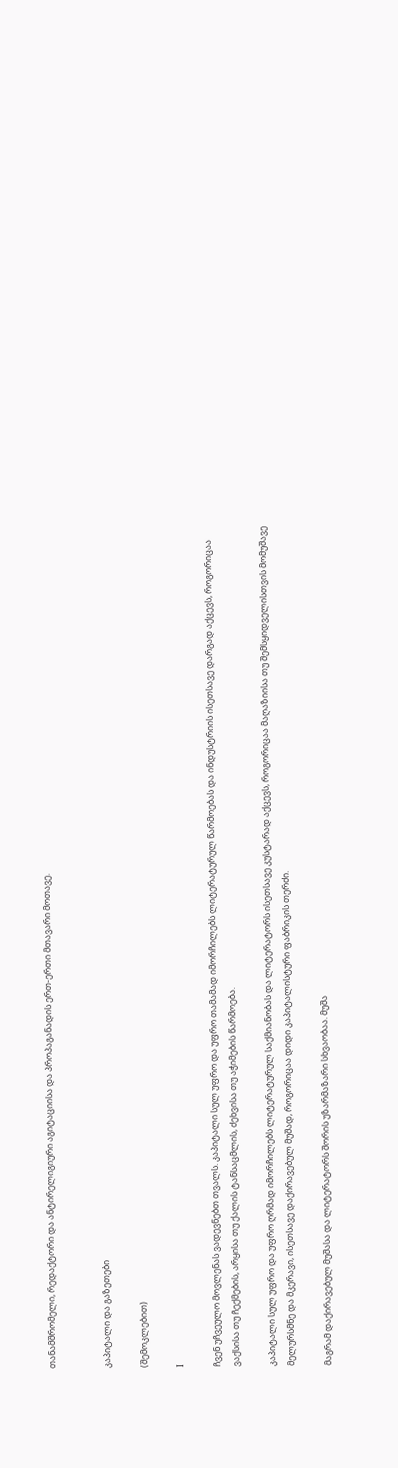თანამშრომელი, რედაქტორი და ანტირელიგიური აგიტაციისა და პროპაგანადის ერთ-ერთი მთავარი მოთავე.


კაპიტალი და გაზეთები

(შემოკლებით)

I

ჩვენ უჩვეულო მოვლენას ვადევნებთ თვალს. კაპიტალი სულ უფრო და უფრო თამამად იმორჩილებს ლიტერატურულ წარმოებას და ინდუსტრიის ისეთსავე დარგად აქცევს, როგორიცაა ვაქსისა თუ ჩექმების, არყისა თუ ქალის ტანსაცმლის, ძეხვისა თუ აჭიმების წარმოება.

კაპიტალი სულ უფრო და უფრო ღრმად იმორჩილებს ლიტერატურულ საქმიანობას და ლიტერატორს ისეთსავე კუსტარად აქცევს, როგორიცაა მაღაზიისა თუ შემსყიდველისთვის მომუშავე მელურსმნე და მკერავი, ისეთსავე დაქირავებულ მუშად, როგორიცაა დიდი კაპიტალისტური ფაბრიკის თერძი.

მაგრამ დაქირავებულ მუშასა და ლიტერატორს შორის უზარმაზარი სხვაობაა. მუშა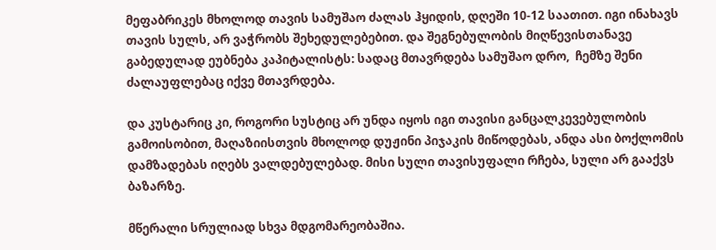მეფაბრიკეს მხოლოდ თავის სამუშაო ძალას ჰყიდის, დღეში 10-12 საათით. იგი ინახავს თავის სულს, არ ვაჭრობს შეხედულებებით. და შეგნებულობის მიღწევისთანავე გაბედულად ეუბნება კაპიტალისტს: სადაც მთავრდება სამუშაო დრო,  ჩემზე შენი ძალაუფლებაც იქვე მთავრდება.

და კუსტარიც კი, როგორი სუსტიც არ უნდა იყოს იგი თავისი განცალკევებულობის გამოისობით, მაღაზიისთვის მხოლოდ დუჟინი პიჯაკის მიწოდებას, ანდა ასი ბოქლომის დამზადებას იღებს ვალდებულებად. მისი სული თავისუფალი რჩება, სული არ გააქვს ბაზარზე.

მწერალი სრულიად სხვა მდგომარეობაშია.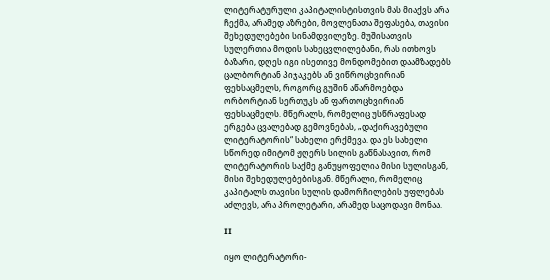ლიტერატურული კაპიტალისტისთვის მას მიაქვს არა ჩექმა, არამედ აზრები, მოვლენათა შეფასება, თავისი შეხედულებები სინამდვილეზე. მუშისათვის სულერთია მოდის სახეცვლილებანი, რას ითხოვს ბაზარი, დღეს იგი ისეთივე მონდომებით დაამზადებს ცალბორტიან პიჯაკებს ან ვიწროცხვირიან ფეხსაცმელს, როგორც გუშინ აწარმოებდა ორბორტიან სერთუკს ან ფართოცხვირიან ფეხსაცმელს. მწერალს, რომელიც უსწრაფესად ერგება ცვალებად გემოვნებას, „დაქირავებული ლიტერატორის“ სახელი ერქმევა. და ეს სახელი სწორედ იმიტომ ჟღერს სილის გაწნასავით, რომ ლიტერატორის საქმე განუყოფელია მისი სულისგან, მისი შეხედულებებისგან. მწერალი, რომელიც კაპიტალს თავისი სულის დამორჩილების უფლებას აძლევს, არა პროლეტარი, არამედ საცოდავი მონაა.

II

იყო ლიტერატორი-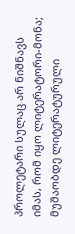პროლეტარი სულაც არ ნიშნავს იმას, რომ იყო ლიტერატორი-მონა; მუშაობდე ლიტერატურული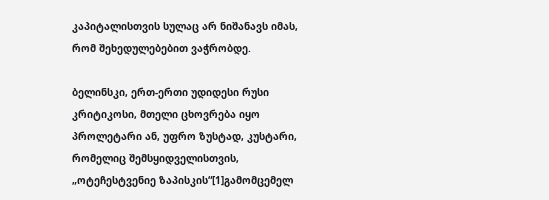კაპიტალისთვის სულაც არ ნიშანავს იმას, რომ შეხედულებებით ვაჭრობდე.

ბელინსკი, ერთ-ერთი უდიდესი რუსი კრიტიკოსი, მთელი ცხოვრება იყო პროლეტარი ან, უფრო ზუსტად, კუსტარი, რომელიც შემსყიდველისთვის, „ოტეჩესტვენიე ზაპისკის“[1]გამომცემელ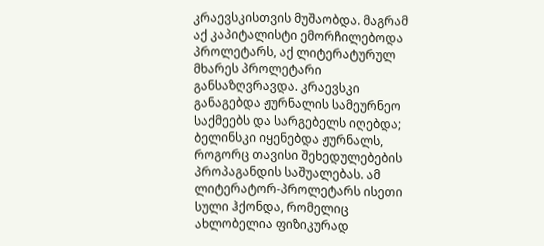კრაევსკისთვის მუშაობდა. მაგრამ აქ კაპიტალისტი ემორჩილებოდა პროლეტარს, აქ ლიტერატურულ მხარეს პროლეტარი განსაზღვრავდა. კრაევსკი განაგებდა ჟურნალის სამეურნეო საქმეებს და სარგებელს იღებდა; ბელინსკი იყენებდა ჟურნალს, როგორც თავისი შეხედულებების პროპაგანდის საშუალებას. ამ ლიტერატორ-პროლეტარს ისეთი სული ჰქონდა, რომელიც ახლობელია ფიზიკურად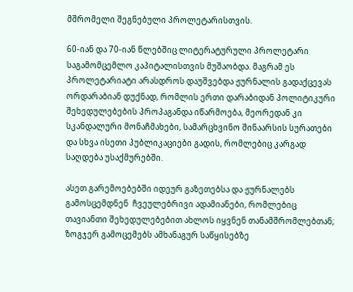მშრომელი შეგნებული პროლეტარისთვის.

60-იან და 70-იან წლებშიც ლიტერატურული პროლეტარი საგამომცემლო კაპიტალისთვის მუშაობდა. მაგრამ ეს პროლეტარიატი არასდროს დაუშვებდა ჟურნალის გადაქცევას ორდარაბიან დუქნად, რომლის ერთი დარაბიდან პოლიტიკური შეხედულებების პროპაგანდა იწარმოება, მეორედან კი სკანდალური მონაჩმახები, სამარცხვინო შინაარსის სურათები და სხვა ისეთი პუბლიკაციები გადის, რომლებიც კარგად საღდება უსაქმურებში.

ასეთ გარემოებებში იდეურ გაზეთებსა და ჟურნალებს გამოსცემდნენ  ჩვეულებრივი ადამიანები, რომლებიც თავიანთი შეხედულებებით ახლოს იყვნენ თანამშრომლებთან; ზოგჯერ გამოცემებს ამხანაგურ საწყისებზე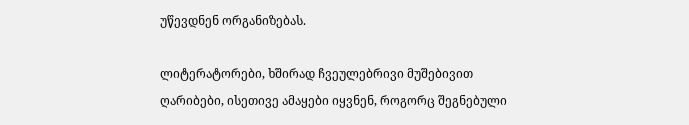უწევდნენ ორგანიზებას.

ლიტერატორები, ხშირად ჩვეულებრივი მუშებივით ღარიბები, ისეთივე ამაყები იყვნენ, როგორც შეგნებული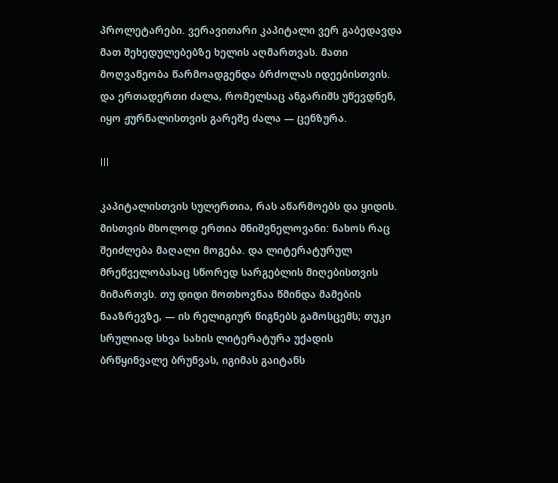პროლეტარები. ვერავითარი კაპიტალი ვერ გაბედავდა მათ შეხედულებებზე ხელის აღმართვას. მათი მოღვაწეობა წარმოადგენდა ბრძოლას იდეებისთვის. და ერთადერთი ძალა, რომელსაც ანგარიშს უწევდნენ, იყო ჟურნალისთვის გარეშე ძალა — ცენზურა.

III

კაპიტალისთვის სულერთია, რას აწარმოებს და ყიდის. მისთვის მხოლოდ ერთია მნიშვნელოვანი: ნახოს რაც შეიძლება მაღალი მოგება. და ლიტერატურულ მრეწველობასაც სწორედ სარგებლის მიღებისთვის მიმართვს. თუ დიდი მოთხოვნაა წმინდა მამების ნააზრევზე, — ის რელიგიურ წიგნებს გამოსცემს; თუკი სრულიად სხვა სახის ლიტერატურა უქადის ბრწყინვალე ბრუნვას, იგიმას გაიტანს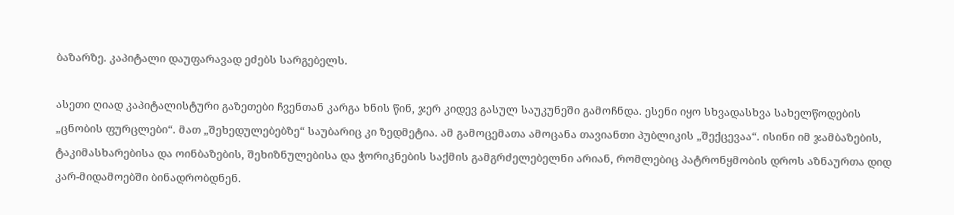ბაზარზე. კაპიტალი დაუფარავად ეძებს სარგებელს.

ასეთი ღიად კაპიტალისტური გაზეთები ჩვენთან კარგა ხნის წინ, ჯერ კიდევ გასულ საუკუნეში გამოჩნდა. ესენი იყო სხვადასხვა სახელწოდების „ცნობის ფურცლები“. მათ „შეხედულებებზე“ საუბარიც კი ზედმეტია. ამ გამოცემათა ამოცანა თავიანთი პუბლიკის „შექცევაა“. ისინი იმ ჯამბაზების, ტაკიმასხარებისა და ოინბაზების, შეხიზნულებისა და ჭორიკნების საქმის გამგრძელებელნი არიან, რომლებიც პატრონყმობის დროს აზნაურთა დიდ კარ-მიდამოებში ბინადრობდნენ.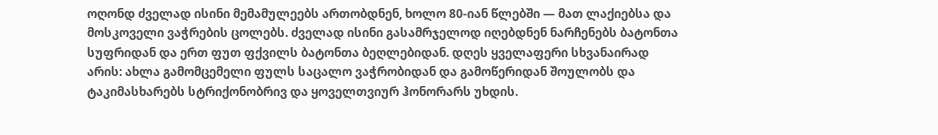ოღონდ ძველად ისინი მემამულეებს ართობდნენ, ხოლო 80-იან წლებში — მათ ლაქიებსა და მოსკოველი ვაჭრების ცოლებს. ძველად ისინი გასამრჯელოდ იღებდნენ ნარჩენებს ბატონთა სუფრიდან და ერთ ფუთ ფქვილს ბატონთა ბეღლებიდან. დღეს ყველაფერი სხვანაირად არის: ახლა გამომცემელი ფულს საცალო ვაჭრობიდან და გამოწერიდან შოულობს და ტაკიმასხარებს სტრიქონობრივ და ყოველთვიურ ჰონორარს უხდის.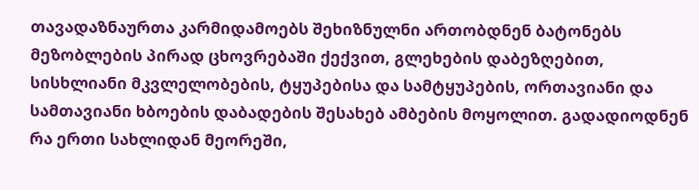თავადაზნაურთა კარმიდამოებს შეხიზნულნი ართობდნენ ბატონებს მეზობლების პირად ცხოვრებაში ქექვით, გლეხების დაბეზღებით, სისხლიანი მკვლელობების, ტყუპებისა და სამტყუპების, ორთავიანი და სამთავიანი ხბოების დაბადების შესახებ ამბების მოყოლით. გადადიოდნენ რა ერთი სახლიდან მეორეში,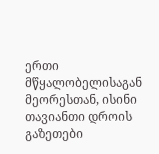ერთი მწყალობელისაგან მეორესთან, ისინი თავიანთი დროის გაზეთები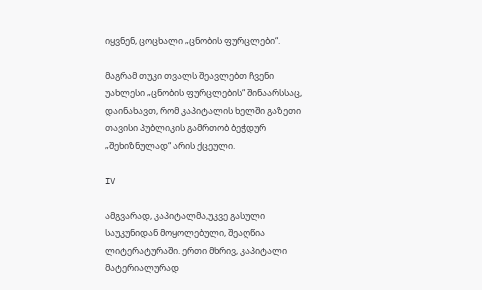იყვნენ, ცოცხალი „ცნობის ფურცლები“.

მაგრამ თუკი თვალს შეავლებთ ჩვენი უახლესი „ცნობის ფურცლების“ შინაარსსაც,  დაინახავთ, რომ კაპიტალის ხელში გაზეთი თავისი პუბლიკის გამრთობ ბეჭდურ „შეხიზნულად“ არის ქცეული.

IV

ამგვარად, კაპიტალმა,უკვე გასული საუკუნიდან მოყოლებული, შეაღწია ლიტერატურაში. ერთი მხრივ, კაპიტალი მატერიალურად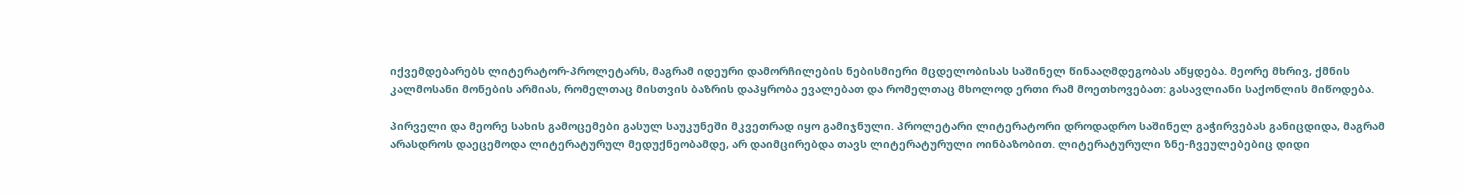იქვემდებარებს ლიტერატორ-პროლეტარს, მაგრამ იდეური დამორჩილების ნებისმიერი მცდელობისას საშინელ წინააღმდეგობას აწყდება. მეორე მხრივ, ქმნის კალმოსანი მონების არმიას, რომელთაც მისთვის ბაზრის დაპყრობა ევალებათ და რომელთაც მხოლოდ ერთი რამ მოეთხოვებათ: გასავლიანი საქონლის მიწოდება.

პირველი და მეორე სახის გამოცემები გასულ საუკუნეში მკვეთრად იყო გამიჯნული. პროლეტარი ლიტერატორი დროდადრო საშინელ გაჭირვებას განიცდიდა, მაგრამ არასდროს დაეცემოდა ლიტერატურულ მედუქნეობამდე, არ დაიმცირებდა თავს ლიტერატურული ოინბაზობით. ლიტერატურული ზნე-ჩვეულებებიც დიდი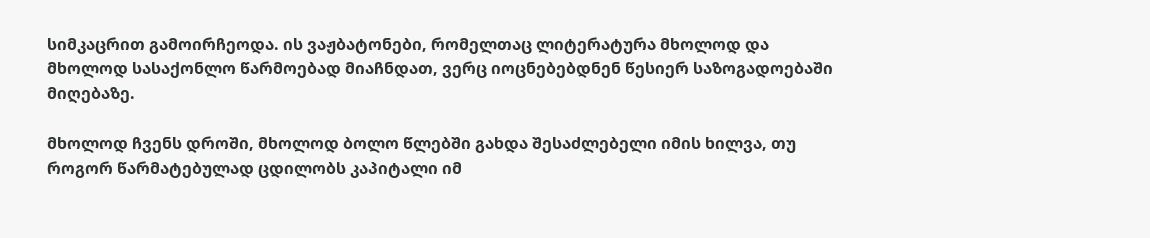სიმკაცრით გამოირჩეოდა. ის ვაჟბატონები, რომელთაც ლიტერატურა მხოლოდ და მხოლოდ სასაქონლო წარმოებად მიაჩნდათ, ვერც იოცნებებდნენ წესიერ საზოგადოებაში მიღებაზე.

მხოლოდ ჩვენს დროში, მხოლოდ ბოლო წლებში გახდა შესაძლებელი იმის ხილვა, თუ როგორ წარმატებულად ცდილობს კაპიტალი იმ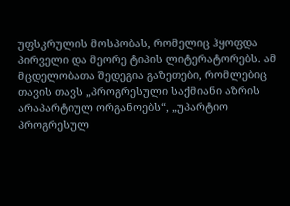უფსკრულის მოსპობას, რომელიც ჰყოფდა პირველი და მეორე ტიპის ლიტერატორებს. ამ მცდელობათა შედეგია გაზეთები, რომლებიც თავის თავს „პროგრესული საქმიანი აზრის არაპარტიულ ორგანოებს“, „უპარტიო პროგრესულ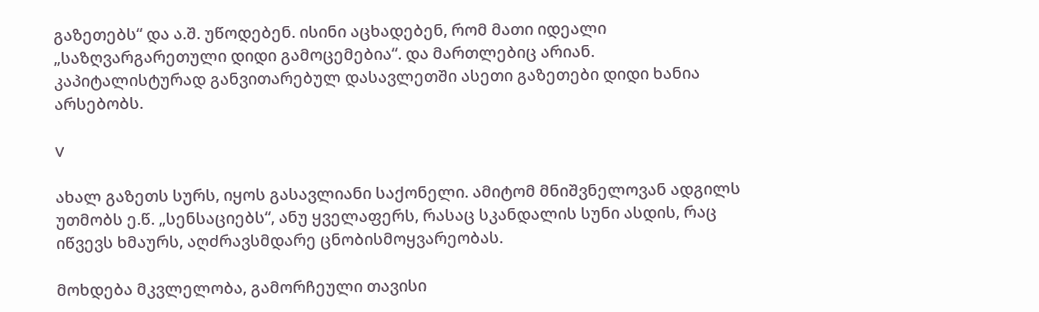გაზეთებს“ და ა.შ. უწოდებენ. ისინი აცხადებენ, რომ მათი იდეალი „საზღვარგარეთული დიდი გამოცემებია“. და მართლებიც არიან. კაპიტალისტურად განვითარებულ დასავლეთში ასეთი გაზეთები დიდი ხანია არსებობს.

V

ახალ გაზეთს სურს, იყოს გასავლიანი საქონელი. ამიტომ მნიშვნელოვან ადგილს უთმობს ე.წ. „სენსაციებს“, ანუ ყველაფერს, რასაც სკანდალის სუნი ასდის, რაც იწვევს ხმაურს, აღძრავსმდარე ცნობისმოყვარეობას.

მოხდება მკვლელობა, გამორჩეული თავისი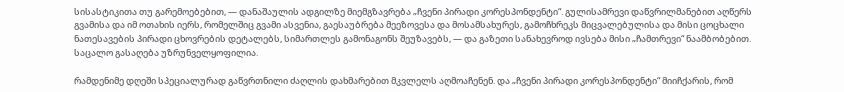სისასტიკითა თუ გარემოებებით, — დანაშაულის ადგილზე მიემგზავრება „ჩვენი პირადი კორესპონდენტი“. გულისამრევი დაწვრილმანებით აღწერს გვამისა და იმ ოთახის იერს, რომელშიც გვამი ასვენია, გაესაუბრება მეეზოვესა და მოსამსახურეს, გამოჩხრეკს მიცვალებულისა და მისი ცოცხალი ნათესავების პირადი ცხოვრების დეტალებს, სიმართლეს გამონაგონს შეუზავებს, — და გაზეთი სანახევროდ ივსება მისი „ჩამთრევი“ ნაამბობებით. საცალო გასაღება უზრუნველყოფილია.

რამდენიმე დღეში სპეციალურად გაწვრთნილი ძაღლის დახმარებით მკვლელს აღმოაჩენენ. და „ჩვენი პირადი კორესპონდენტი“ მიიჩქარის, რომ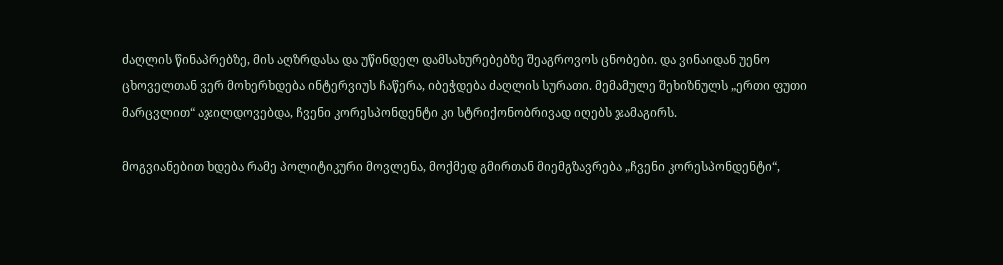ძაღლის წინაპრებზე, მის აღზრდასა და უწინდელ დამსახურებებზე შეაგროვოს ცნობები. და ვინაიდან უენო ცხოველთან ვერ მოხერხდება ინტერვიუს ჩაწერა, იბეჭდება ძაღლის სურათი. მემამულე შეხიზნულს „ერთი ფუთი მარცვლით“ აჯილდოვებდა, ჩვენი კორესპონდენტი კი სტრიქონობრივად იღებს ჯამაგირს.

მოგვიანებით ხდება რამე პოლიტიკური მოვლენა, მოქმედ გმირთან მიემგზავრება „ჩვენი კორესპონდენტი“,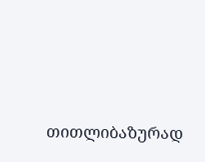თითლიბაზურად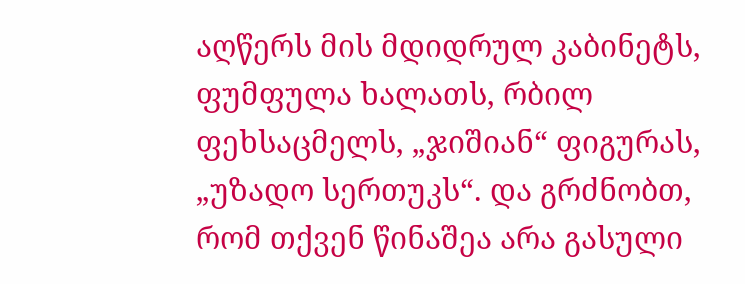აღწერს მის მდიდრულ კაბინეტს,  ფუმფულა ხალათს, რბილ ფეხსაცმელს, „ჯიშიან“ ფიგურას, „უზადო სერთუკს“. და გრძნობთ, რომ თქვენ წინაშეა არა გასული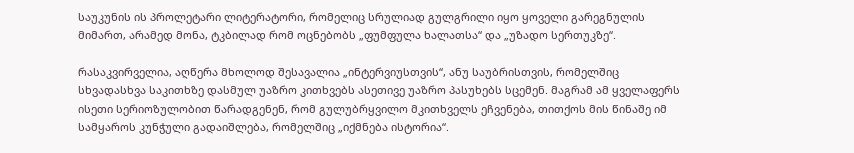საუკუნის ის პროლეტარი ლიტერატორი, რომელიც სრულიად გულგრილი იყო ყოველი გარეგნულის მიმართ, არამედ მონა, ტკბილად რომ ოცნებობს „ფუმფულა ხალათსა“ და „უზადო სერთუკზე“.

რასაკვირველია, აღწერა მხოლოდ შესავალია „ინტერვიუსთვის“, ანუ საუბრისთვის, რომელშიც სხვადასხვა საკითხზე დასმულ უაზრო კითხვებს ასეთივე უაზრო პასუხებს სცემენ. მაგრამ ამ ყველაფერს ისეთი სერიოზულობით წარადგენენ, რომ გულუბრყვილო მკითხველს ეჩვენება, თითქოს მის წინაშე იმ სამყაროს კუნჭული გადაიშლება, რომელშიც „იქმნება ისტორია“.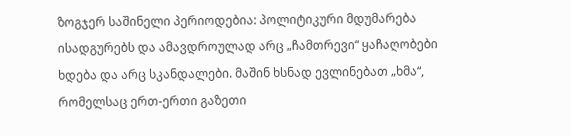ზოგჯერ საშინელი პერიოდებია: პოლიტიკური მდუმარება ისადგურებს და ამავდროულად არც „ჩამთრევი“ ყაჩაღობები ხდება და არც სკანდალები. მაშინ ხსნად ევლინებათ „ხმა“, რომელსაც ერთ-ერთი გაზეთი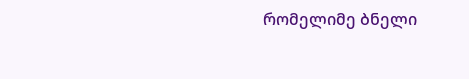რომელიმე ბნელი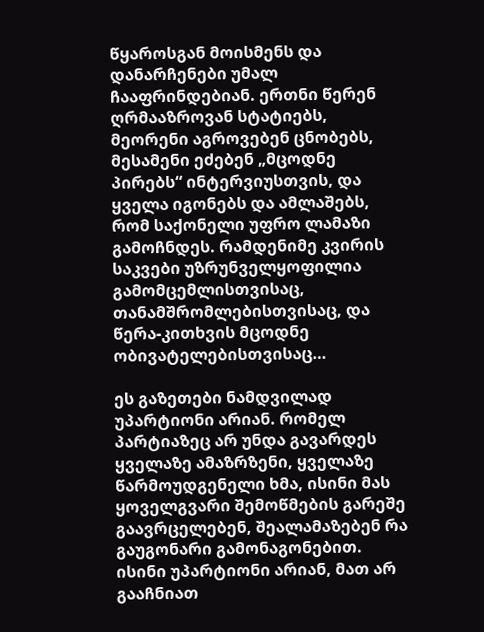წყაროსგან მოისმენს და დანარჩენები უმალ ჩააფრინდებიან. ერთნი წერენ ღრმააზროვან სტატიებს, მეორენი აგროვებენ ცნობებს, მესამენი ეძებენ „მცოდნე პირებს“ ინტერვიუსთვის, და ყველა იგონებს და ამლაშებს, რომ საქონელი უფრო ლამაზი გამოჩნდეს. რამდენიმე კვირის საკვები უზრუნველყოფილია გამომცემლისთვისაც, თანამშრომლებისთვისაც, და წერა-კითხვის მცოდნე ობივატელებისთვისაც…

ეს გაზეთები ნამდვილად უპარტიონი არიან. რომელ პარტიაზეც არ უნდა გავარდეს ყველაზე ამაზრზენი, ყველაზე წარმოუდგენელი ხმა, ისინი მას ყოველგვარი შემოწმების გარეშე გაავრცელებენ, შეალამაზებენ რა გაუგონარი გამონაგონებით. ისინი უპარტიონი არიან, მათ არ გააჩნიათ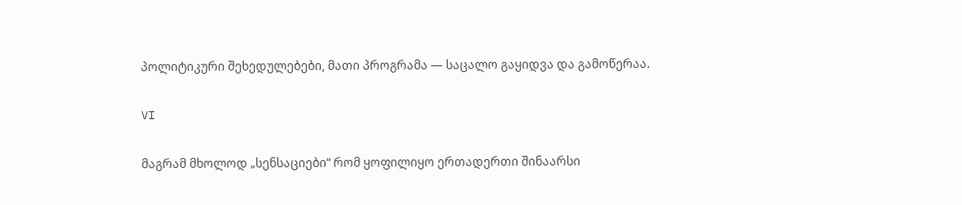პოლიტიკური შეხედულებები, მათი პროგრამა — საცალო გაყიდვა და გამოწერაა.

VI

მაგრამ მხოლოდ „სენსაციები“ რომ ყოფილიყო ერთადერთი შინაარსი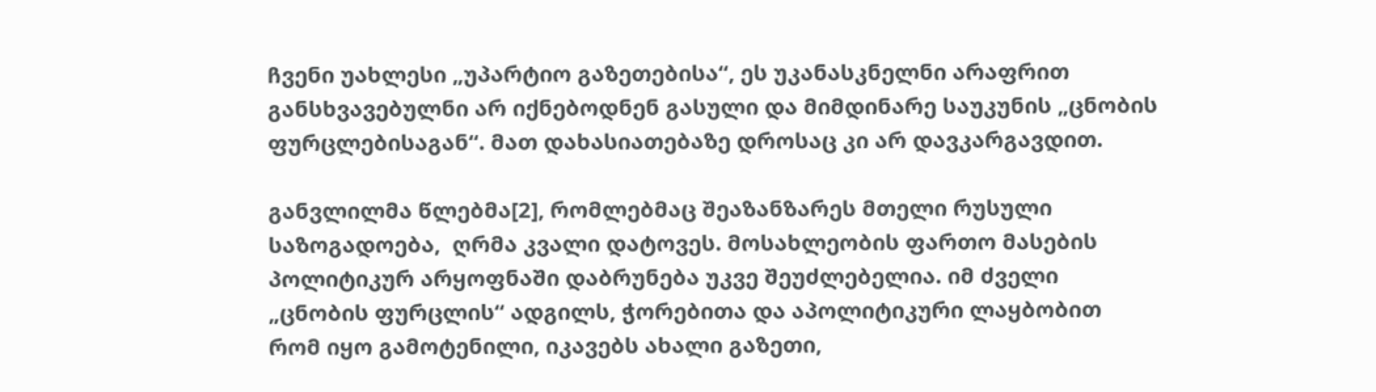ჩვენი უახლესი „უპარტიო გაზეთებისა“, ეს უკანასკნელნი არაფრით განსხვავებულნი არ იქნებოდნენ გასული და მიმდინარე საუკუნის „ცნობის ფურცლებისაგან“. მათ დახასიათებაზე დროსაც კი არ დავკარგავდით.

განვლილმა წლებმა[2], რომლებმაც შეაზანზარეს მთელი რუსული საზოგადოება,  ღრმა კვალი დატოვეს. მოსახლეობის ფართო მასების პოლიტიკურ არყოფნაში დაბრუნება უკვე შეუძლებელია. იმ ძველი „ცნობის ფურცლის“ ადგილს, ჭორებითა და აპოლიტიკური ლაყბობით რომ იყო გამოტენილი, იკავებს ახალი გაზეთი,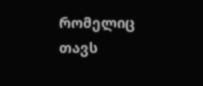რომელიც თავს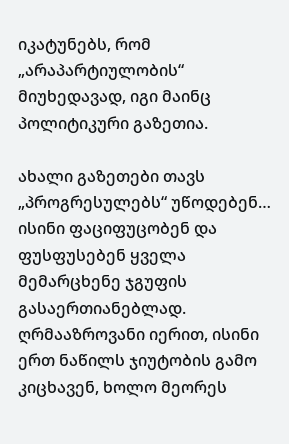იკატუნებს, რომ „არაპარტიულობის“ მიუხედავად, იგი მაინც პოლიტიკური გაზეთია.

ახალი გაზეთები თავს „პროგრესულებს“ უწოდებენ… ისინი ფაციფუცობენ და ფუსფუსებენ ყველა მემარცხენე ჯგუფის გასაერთიანებლად. ღრმააზროვანი იერით, ისინი ერთ ნაწილს ჯიუტობის გამო კიცხავენ, ხოლო მეორეს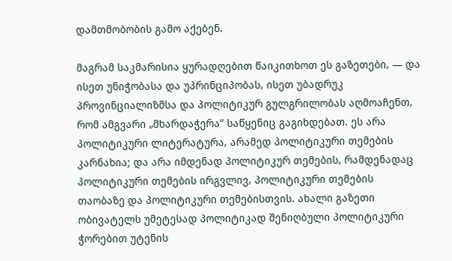დამთმობობის გამო აქებენ.

მაგრამ საკმარისია ყურადღებით წაიკითხოთ ეს გაზეთები, — და ისეთ უნიჭობასა და უპრინციპობას, ისეთ უბადრუკ პროვინციალიზმსა და პოლიტიკურ გულგრილობას აღმოაჩენთ, რომ ამგვარი „მხარდაჭერა“ საწყენიც გაგიხდებათ. ეს არა პოლიტიკური ლიტერატურა, არამედ პოლიტიკური თემების კარნახია; და არა იმდენად პოლიტიკურ თემების, რამდენადაც პოლიტიკური თემების ირგვლივ, პოლიტიკური თემების თაობაზე და პოლიტიკური თემებისთვის. ახალი გაზეთი ობივატელს უმეტესად პოლიტიკად შენიღბული პოლიტიკური ჭორებით უტენის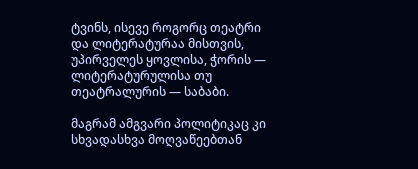ტვინს, ისევე როგორც თეატრი და ლიტერატურაა მისთვის, უპირველეს ყოვლისა, ჭორის — ლიტერატურულისა თუ თეატრალურის — საბაბი.

მაგრამ ამგვარი პოლიტიკაც კი სხვადასხვა მოღვაწეებთან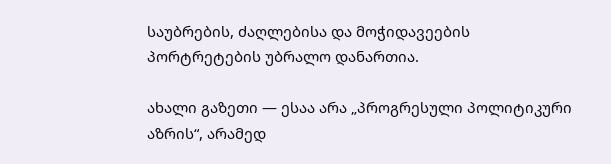საუბრების, ძაღლებისა და მოჭიდავეების პორტრეტების უბრალო დანართია.

ახალი გაზეთი — ესაა არა „პროგრესული პოლიტიკური აზრის“, არამედ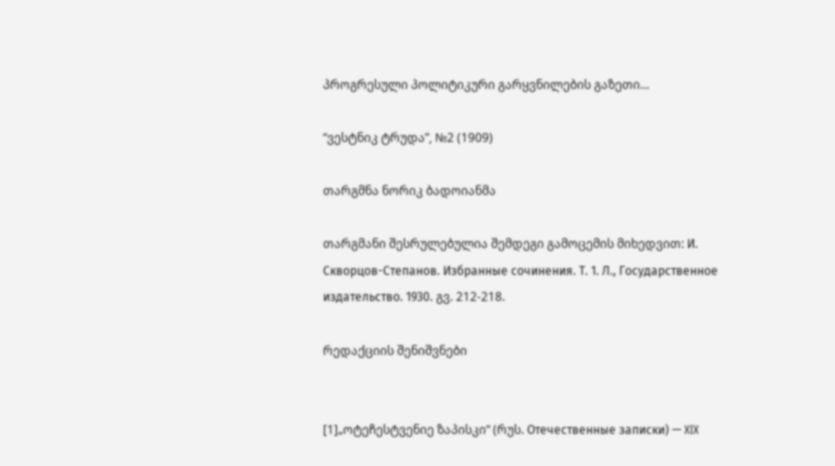პროგრესული პოლიტიკური გარყვნილების გაზეთი…

“ვესტნიკ ტრუდა”, №2 (1909)

თარგმნა ნორიკ ბადოიანმა

თარგმანი შესრულებულია შემდეგი გამოცემის მიხედვით: И. Скворцов-Степанов. Избранные сочинения. Т. 1. Л., Государственное издательство. 1930. გვ. 212-218.

რედაქციის შენიშვნები


[1]„ოტეჩესტვენიე ზაპისკი“ (რუს. Отечественные записки) — XIX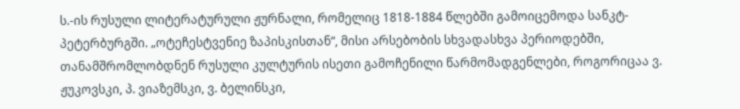ს.-ის რუსული ლიტერატურული ჟურნალი, რომელიც 1818-1884 წლებში გამოიცემოდა სანკტ-პეტერბურგში. „ოტეჩესტვენიე ზაპისკისთან“, მისი არსებობის სხვადასხვა პერიოდებში, თანამშრომლობდნენ რუსული კულტურის ისეთი გამოჩენილი წარმომადგენლები, როგორიცაა ვ. ჟუკოვსკი, პ. ვიაზემსკი, ვ. ბელინსკი,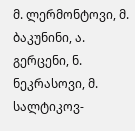მ. ლერმონტოვი, მ. ბაკუნინი, ა. გერცენი, ნ. ნეკრასოვი, მ. სალტიკოვ-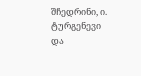შჩედრინი, ი. ტურგენევი და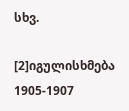სხვ.

[2]იგულისხმება 1905-1907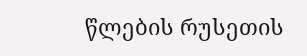წლების რუსეთის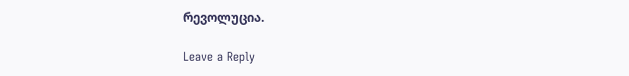რევოლუცია.

Leave a Reply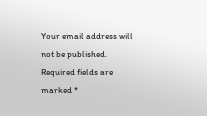Your email address will not be published. Required fields are marked *